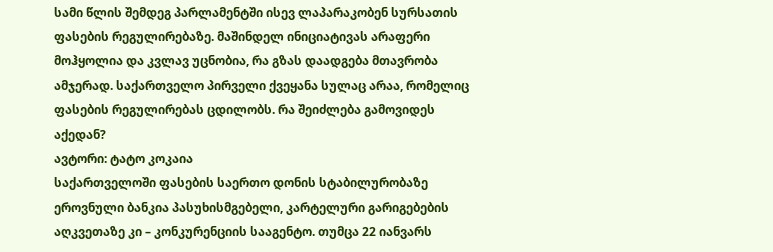სამი წლის შემდეგ პარლამენტში ისევ ლაპარაკობენ სურსათის ფასების რეგულირებაზე. მაშინდელ ინიციატივას არაფერი მოჰყოლია და კვლავ უცნობია, რა გზას დაადგება მთავრობა ამჯერად. საქართველო პირველი ქვეყანა სულაც არაა, რომელიც ფასების რეგულირებას ცდილობს. რა შეიძლება გამოვიდეს აქედან?
ავტორი: ტატო კოკაია
საქართველოში ფასების საერთო დონის სტაბილურობაზე ეროვნული ბანკია პასუხისმგებელი, კარტელური გარიგებების აღკვეთაზე კი – კონკურენციის სააგენტო. თუმცა 22 იანვარს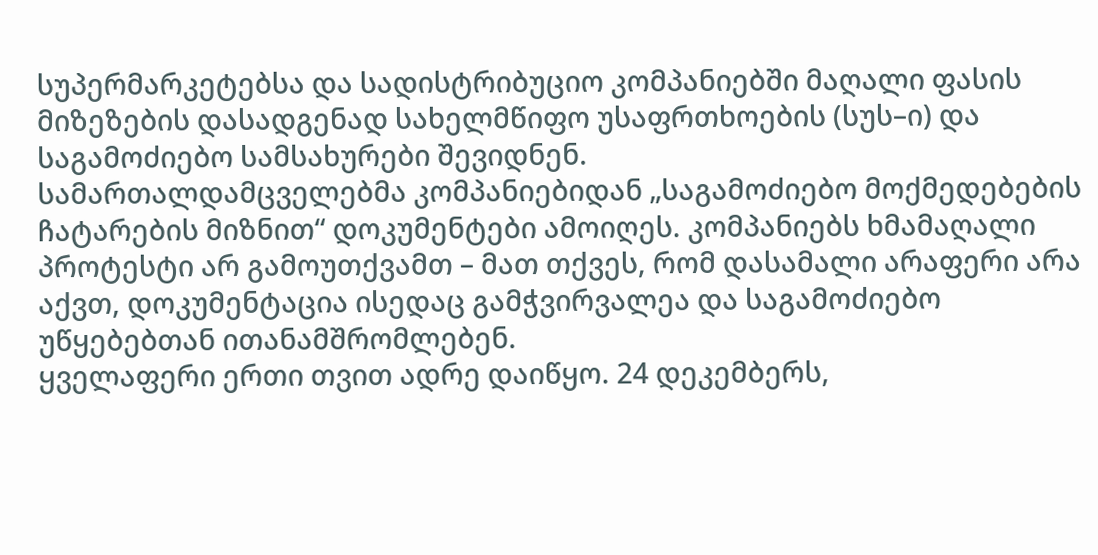სუპერმარკეტებსა და სადისტრიბუციო კომპანიებში მაღალი ფასის მიზეზების დასადგენად სახელმწიფო უსაფრთხოების (სუს–ი) და საგამოძიებო სამსახურები შევიდნენ.
სამართალდამცველებმა კომპანიებიდან „საგამოძიებო მოქმედებების ჩატარების მიზნით“ დოკუმენტები ამოიღეს. კომპანიებს ხმამაღალი პროტესტი არ გამოუთქვამთ – მათ თქვეს, რომ დასამალი არაფერი არა აქვთ, დოკუმენტაცია ისედაც გამჭვირვალეა და საგამოძიებო უწყებებთან ითანამშრომლებენ.
ყველაფერი ერთი თვით ადრე დაიწყო. 24 დეკემბერს,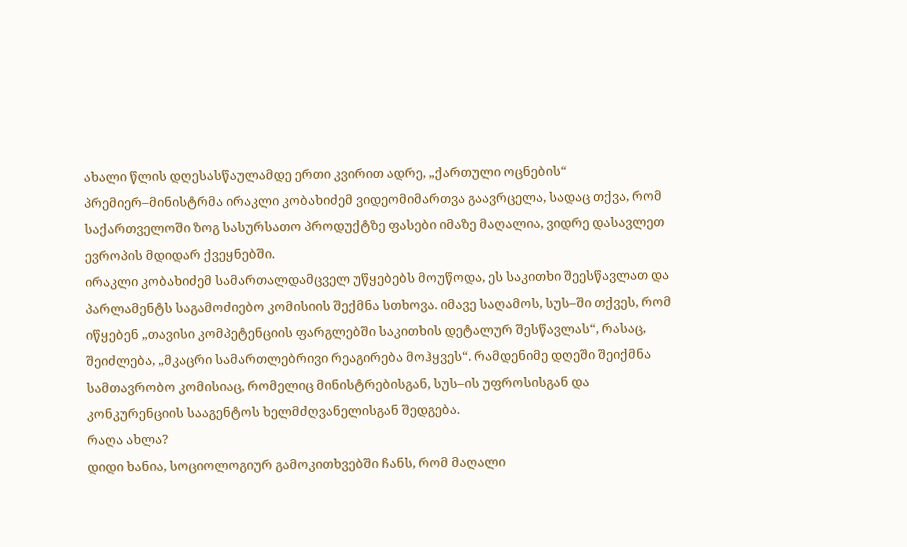ახალი წლის დღესასწაულამდე ერთი კვირით ადრე, „ქართული ოცნების“ პრემიერ–მინისტრმა ირაკლი კობახიძემ ვიდეომიმართვა გაავრცელა, სადაც თქვა, რომ საქართველოში ზოგ სასურსათო პროდუქტზე ფასები იმაზე მაღალია, ვიდრე დასავლეთ ევროპის მდიდარ ქვეყნებში.
ირაკლი კობახიძემ სამართალდამცველ უწყებებს მოუწოდა, ეს საკითხი შეესწავლათ და პარლამენტს საგამოძიებო კომისიის შექმნა სთხოვა. იმავე საღამოს, სუს–ში თქვეს, რომ იწყებენ „თავისი კომპეტენციის ფარგლებში საკითხის დეტალურ შესწავლას“, რასაც, შეიძლება, „მკაცრი სამართლებრივი რეაგირება მოჰყვეს“. რამდენიმე დღეში შეიქმნა სამთავრობო კომისიაც, რომელიც მინისტრებისგან, სუს–ის უფროსისგან და კონკურენციის სააგენტოს ხელმძღვანელისგან შედგება.
რაღა ახლა?
დიდი ხანია, სოციოლოგიურ გამოკითხვებში ჩანს, რომ მაღალი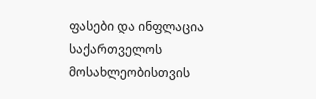ფასები და ინფლაცია საქართველოს მოსახლეობისთვის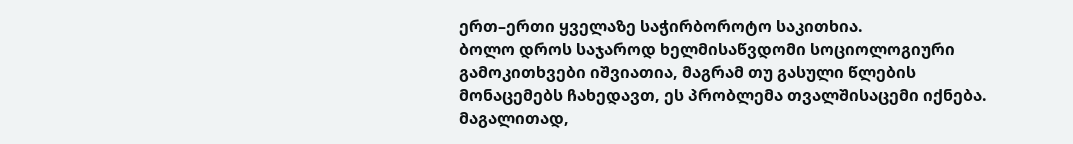ერთ–ერთი ყველაზე საჭირბოროტო საკითხია.
ბოლო დროს საჯაროდ ხელმისაწვდომი სოციოლოგიური გამოკითხვები იშვიათია, მაგრამ თუ გასული წლების მონაცემებს ჩახედავთ, ეს პრობლემა თვალშისაცემი იქნება.
მაგალითად,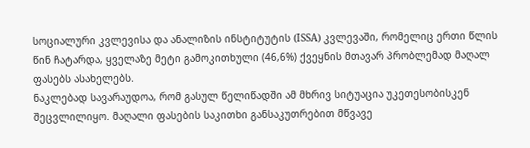სოციალური კვლევისა და ანალიზის ინსტიტუტის (ISSA) კვლევაში, რომელიც ერთი წლის წინ ჩატარდა, ყველაზე მეტი გამოკითხული (46,6%) ქვეყნის მთავარ პრობლემად მაღალ ფასებს ასახელებს.
ნაკლებად სავარაუდოა, რომ გასულ წელიწადში ამ მხრივ სიტუაცია უკეთესობისკენ შეცვლილიყო. მაღალი ფასების საკითხი განსაკუთრებით მწვავე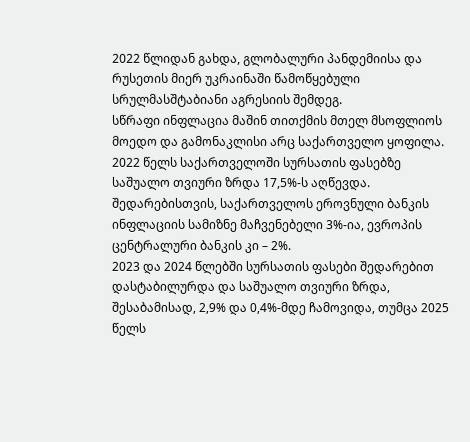2022 წლიდან გახდა, გლობალური პანდემიისა და რუსეთის მიერ უკრაინაში წამოწყებული სრულმასშტაბიანი აგრესიის შემდეგ.
სწრაფი ინფლაცია მაშინ თითქმის მთელ მსოფლიოს მოედო და გამონაკლისი არც საქართველო ყოფილა. 2022 წელს საქართველოში სურსათის ფასებზე საშუალო თვიური ზრდა 17,5%-ს აღწევდა. შედარებისთვის, საქართველოს ეროვნული ბანკის ინფლაციის სამიზნე მაჩვენებელი 3%-ია, ევროპის ცენტრალური ბანკის კი – 2%.
2023 და 2024 წლებში სურსათის ფასები შედარებით დასტაბილურდა და საშუალო თვიური ზრდა, შესაბამისად, 2,9% და 0,4%-მდე ჩამოვიდა, თუმცა 2025 წელს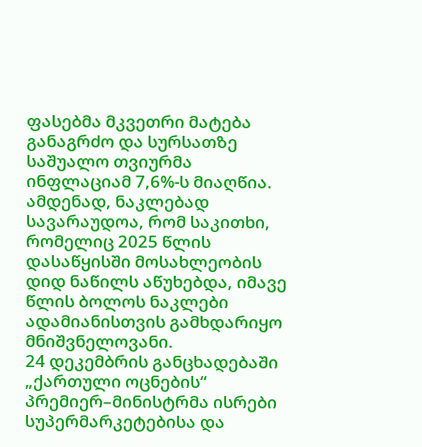ფასებმა მკვეთრი მატება განაგრძო და სურსათზე საშუალო თვიურმა ინფლაციამ 7,6%-ს მიაღწია.
ამდენად, ნაკლებად სავარაუდოა, რომ საკითხი, რომელიც 2025 წლის დასაწყისში მოსახლეობის დიდ ნაწილს აწუხებდა, იმავე წლის ბოლოს ნაკლები ადამიანისთვის გამხდარიყო მნიშვნელოვანი.
24 დეკემბრის განცხადებაში „ქართული ოცნების“ პრემიერ–მინისტრმა ისრები სუპერმარკეტებისა და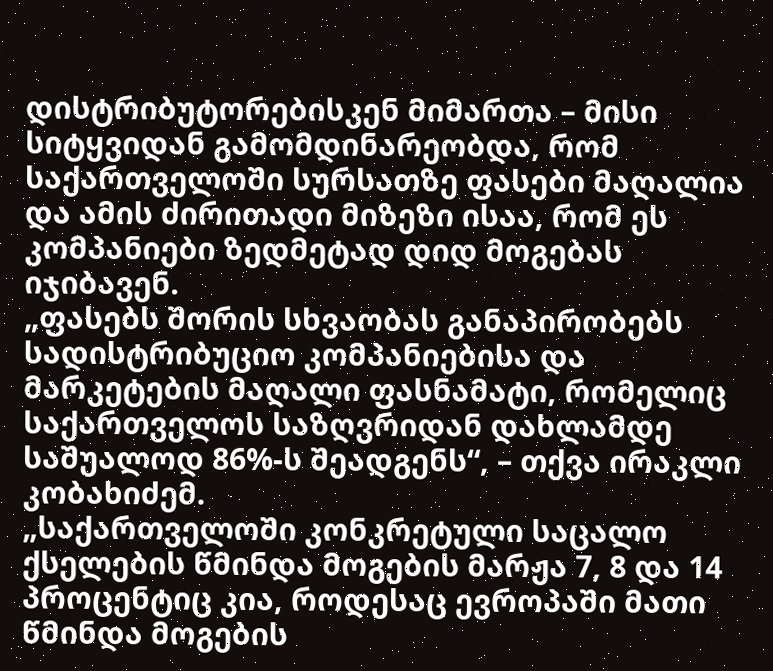დისტრიბუტორებისკენ მიმართა – მისი სიტყვიდან გამომდინარეობდა, რომ საქართველოში სურსათზე ფასები მაღალია და ამის ძირითადი მიზეზი ისაა, რომ ეს კომპანიები ზედმეტად დიდ მოგებას იჯიბავენ.
„ფასებს შორის სხვაობას განაპირობებს სადისტრიბუციო კომპანიებისა და მარკეტების მაღალი ფასნამატი, რომელიც საქართველოს საზღვრიდან დახლამდე საშუალოდ 86%-ს შეადგენს“, – თქვა ირაკლი კობახიძემ.
„საქართველოში კონკრეტული საცალო ქსელების წმინდა მოგების მარჟა 7, 8 და 14 პროცენტიც კია, როდესაც ევროპაში მათი წმინდა მოგების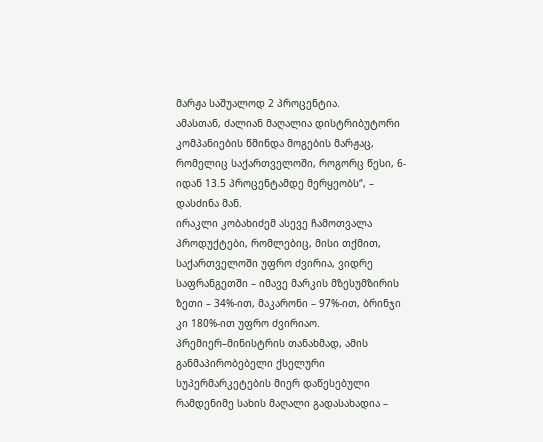მარჟა საშუალოდ 2 პროცენტია.
ამასთან, ძალიან მაღალია დისტრიბუტორი კომპანიების წმინდა მოგების მარჟაც, რომელიც საქართველოში, როგორც წესი, 6-იდან 13.5 პროცენტამდე მერყეობს“, – დასძინა მან.
ირაკლი კობახიძემ ასევე ჩამოთვალა პროდუქტები, რომლებიც, მისი თქმით, საქართველოში უფრო ძვირია, ვიდრე საფრანგეთში – იმავე მარკის მზესუმზირის ზეთი – 34%-ით, მაკარონი – 97%-ით, ბრინჯი კი 180%-ით უფრო ძვირიაო.
პრემიერ–მინისტრის თანახმად, ამის განმაპირობებელი ქსელური სუპერმარკეტების მიერ დაწესებული რამდენიმე სახის მაღალი გადასახადია –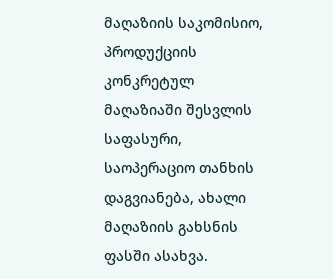მაღაზიის საკომისიო, პროდუქციის კონკრეტულ მაღაზიაში შესვლის საფასური, საოპერაციო თანხის დაგვიანება, ახალი მაღაზიის გახსნის ფასში ასახვა.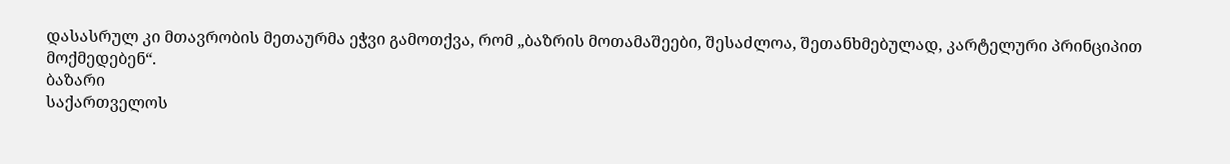დასასრულ კი მთავრობის მეთაურმა ეჭვი გამოთქვა, რომ „ბაზრის მოთამაშეები, შესაძლოა, შეთანხმებულად, კარტელური პრინციპით მოქმედებენ“.
ბაზარი
საქართველოს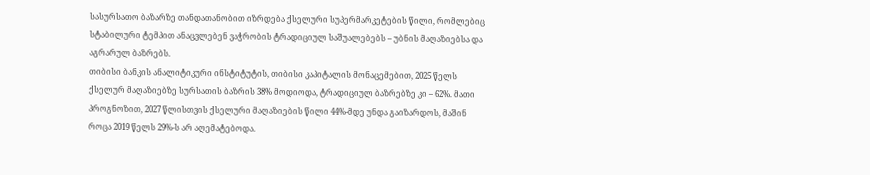სასურსათო ბაზარზე თანდათანობით იზრდება ქსელური სუპერმარკეტების წილი, რომლებიც სტაბილური ტემპით ანაცვლებენ ვაჭრობის ტრადიციულ საშუალებებს – უბნის მაღაზიებსა და აგრარულ ბაზრებს.
თიბისი ბანკის ანალიტიკური ინსტიტუტის, თიბისი კაპიტალის მონაცემებით, 2025 წელს ქსელურ მაღაზიებზე სურსათის ბაზრის 38% მოდიოდა, ტრადიციულ ბაზრებზე კი – 62%. მათი პროგნოზით, 2027 წლისთვის ქსელური მაღაზიების წილი 44%-მდე უნდა გაიზარდოს, მაშინ როცა 2019 წელს 29%-ს არ აღემატებოდა.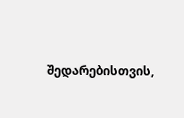შედარებისთვის,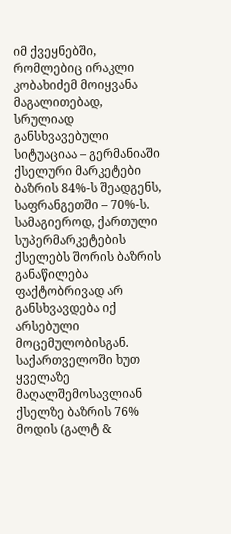იმ ქვეყნებში, რომლებიც ირაკლი კობახიძემ მოიყვანა მაგალითებად, სრულიად განსხვავებული სიტუაციაა – გერმანიაში ქსელური მარკეტები ბაზრის 84%-ს შეადგენს, საფრანგეთში – 70%-ს.
სამაგიეროდ, ქართული სუპერმარკეტების ქსელებს შორის ბაზრის განაწილება ფაქტობრივად არ განსხვავდება იქ არსებული მოცემულობისგან. საქართველოში ხუთ ყველაზე მაღალშემოსავლიან ქსელზე ბაზრის 76% მოდის (გალტ &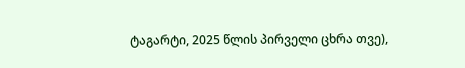ტაგარტი, 2025 წლის პირველი ცხრა თვე),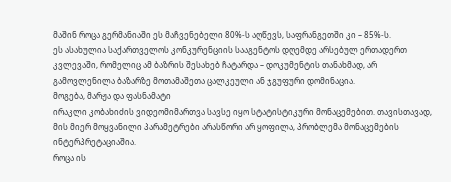მაშინ როცა გერმანიაში ეს მაჩვენებელი 80%-ს აღწევს, საფრანგეთში კი – 85%-ს.
ეს ასახულია საქართველოს კონკურენციის სააგენტოს დღემდე არსებულ ერთადერთ კვლევაში, რომელიც ამ ბაზრის შესახებ ჩატარდა – დოკუმენტის თანახმად, არ გამოვლენილა ბაზარზე მოთამაშეთა ცალკეული ან ჯგუფური დომინაცია.
მოგება, მარჟა და ფასნამატი
ირაკლი კობახიძის ვიდეომიმართვა სავსე იყო სტატისტიკური მონაცემებით. თავისთავად, მის მიერ მოყვანილი პარამეტრები არასწორი არ ყოფილა, პრობლემა მონაცემების ინტერპრეტაციაშია.
როცა ის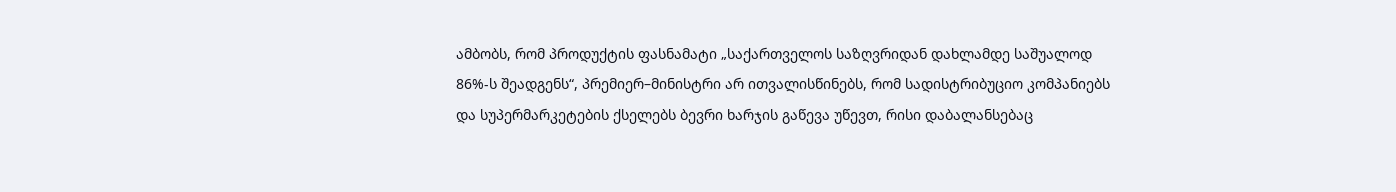ამბობს, რომ პროდუქტის ფასნამატი „საქართველოს საზღვრიდან დახლამდე საშუალოდ 86%-ს შეადგენს“, პრემიერ–მინისტრი არ ითვალისწინებს, რომ სადისტრიბუციო კომპანიებს და სუპერმარკეტების ქსელებს ბევრი ხარჯის გაწევა უწევთ, რისი დაბალანსებაც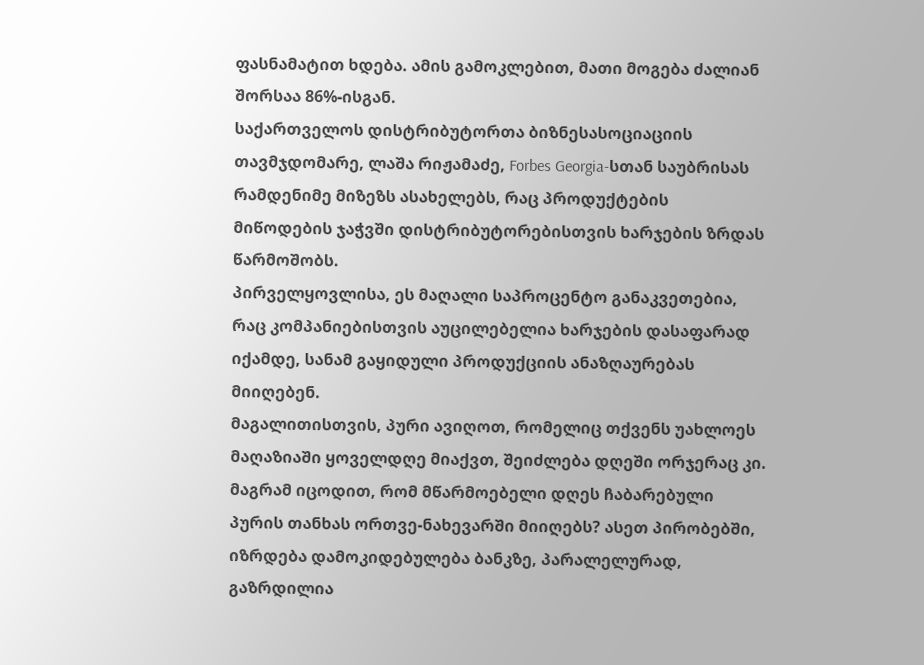ფასნამატით ხდება. ამის გამოკლებით, მათი მოგება ძალიან შორსაა 86%-ისგან.
საქართველოს დისტრიბუტორთა ბიზნესასოციაციის თავმჯდომარე, ლაშა რიჟამაძე, Forbes Georgia-სთან საუბრისას რამდენიმე მიზეზს ასახელებს, რაც პროდუქტების მიწოდების ჯაჭვში დისტრიბუტორებისთვის ხარჯების ზრდას წარმოშობს.
პირველყოვლისა, ეს მაღალი საპროცენტო განაკვეთებია, რაც კომპანიებისთვის აუცილებელია ხარჯების დასაფარად იქამდე, სანამ გაყიდული პროდუქციის ანაზღაურებას მიიღებენ.
მაგალითისთვის, პური ავიღოთ, რომელიც თქვენს უახლოეს მაღაზიაში ყოველდღე მიაქვთ, შეიძლება დღეში ორჯერაც კი. მაგრამ იცოდით, რომ მწარმოებელი დღეს ჩაბარებული პურის თანხას ორთვე-ნახევარში მიიღებს? ასეთ პირობებში, იზრდება დამოკიდებულება ბანკზე, პარალელურად, გაზრდილია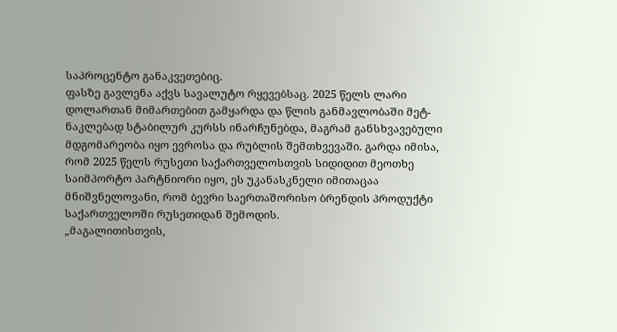საპროცენტო განაკვეთებიც.
ფასზე გავლენა აქვს სავალუტო რყევებსაც. 2025 წელს ლარი დოლართან მიმართებით გამყარდა და წლის განმავლობაში მეტ-ნაკლებად სტაბილურ კურსს ინარჩუნებდა, მაგრამ განსხვავებული მდგომარეობა იყო ევროსა და რუბლის შემთხვევაში. გარდა იმისა, რომ 2025 წელს რუსეთი საქართველოსთვის სიდიდით მეოთხე საიმპორტო პარტნიორი იყო, ეს უკანასკნელი იმითაცაა მნიშვნელოვანი, რომ ბევრი საერთაშორისო ბრენდის პროდუქტი საქართველოში რუსეთიდან შემოდის.
„მაგალითისთვის,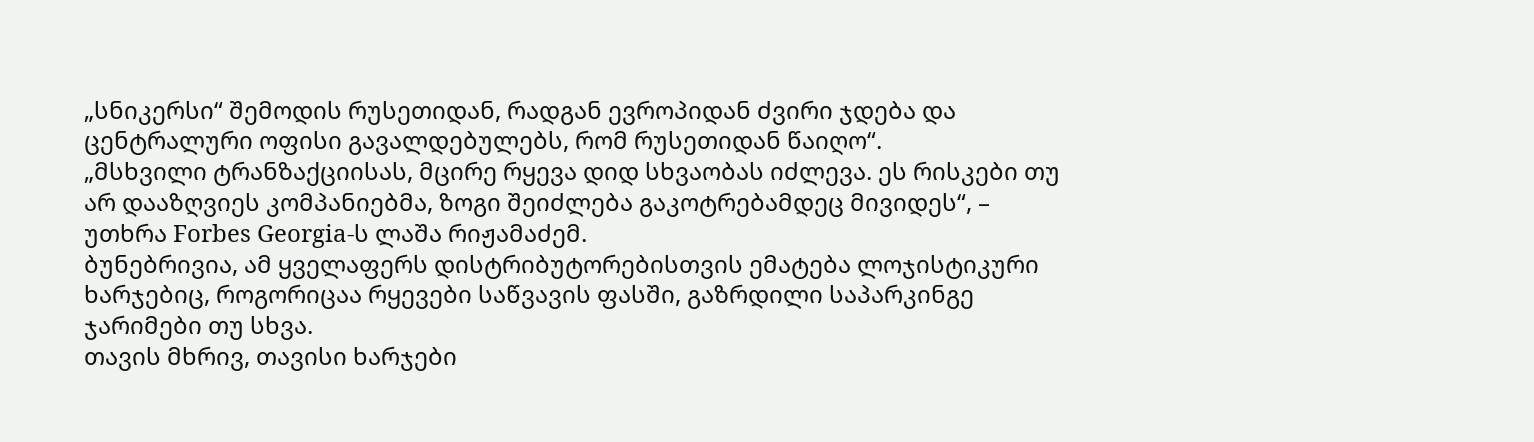„სნიკერსი“ შემოდის რუსეთიდან, რადგან ევროპიდან ძვირი ჯდება და ცენტრალური ოფისი გავალდებულებს, რომ რუსეთიდან წაიღო“.
„მსხვილი ტრანზაქციისას, მცირე რყევა დიდ სხვაობას იძლევა. ეს რისკები თუ არ დააზღვიეს კომპანიებმა, ზოგი შეიძლება გაკოტრებამდეც მივიდეს“, – უთხრა Forbes Georgia-ს ლაშა რიჟამაძემ.
ბუნებრივია, ამ ყველაფერს დისტრიბუტორებისთვის ემატება ლოჯისტიკური ხარჯებიც, როგორიცაა რყევები საწვავის ფასში, გაზრდილი საპარკინგე ჯარიმები თუ სხვა.
თავის მხრივ, თავისი ხარჯები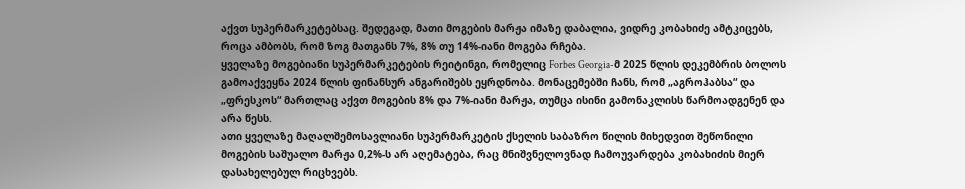აქვთ სუპერმარკეტებსაც. შედეგად, მათი მოგების მარჟა იმაზე დაბალია, ვიდრე კობახიძე ამტკიცებს, როცა ამბობს, რომ ზოგ მათგანს 7%, 8% თუ 14%-იანი მოგება რჩება.
ყველაზე მოგებიანი სუპერმარკეტების რეიტინგი, რომელიც Forbes Georgia-მ 2025 წლის დეკემბრის ბოლოს გამოაქვეყნა 2024 წლის ფინანსურ ანგარიშებს ეყრდნობა. მონაცემებში ჩანს, რომ „აგროჰაბსა“ და „ფრესკოს“ მართლაც აქვთ მოგების 8% და 7%-იანი მარჟა, თუმცა ისინი გამონაკლისს წარმოადგენენ და არა წესს.
ათი ყველაზე მაღალშემოსავლიანი სუპერმარკეტის ქსელის საბაზრო წილის მიხედვით შეწონილი მოგების საშუალო მარჟა 0,2%-ს არ აღემატება, რაც მნიშვნელოვნად ჩამოუვარდება კობახიძის მიერ დასახელებულ რიცხვებს.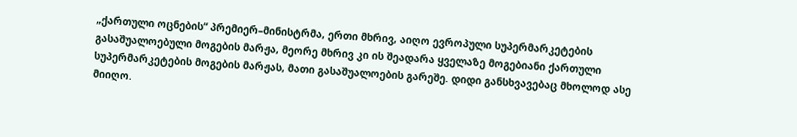„ქართული ოცნების“ პრემიერ–მინისტრმა, ერთი მხრივ, აიღო ევროპული სუპერმარკეტების გასაშუალოებული მოგების მარჟა, მეორე მხრივ კი ის შეადარა ყველაზე მოგებიანი ქართული სუპერმარკეტების მოგების მარჟას, მათი გასაშუალოების გარეშე. დიდი განსხვავებაც მხოლოდ ასე მიიღო.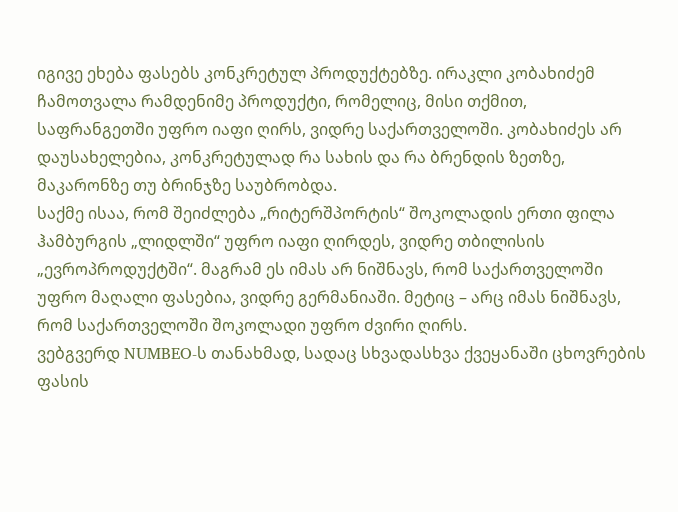იგივე ეხება ფასებს კონკრეტულ პროდუქტებზე. ირაკლი კობახიძემ ჩამოთვალა რამდენიმე პროდუქტი, რომელიც, მისი თქმით, საფრანგეთში უფრო იაფი ღირს, ვიდრე საქართველოში. კობახიძეს არ დაუსახელებია, კონკრეტულად რა სახის და რა ბრენდის ზეთზე, მაკარონზე თუ ბრინჯზე საუბრობდა.
საქმე ისაა, რომ შეიძლება „რიტერშპორტის“ შოკოლადის ერთი ფილა ჰამბურგის „ლიდლში“ უფრო იაფი ღირდეს, ვიდრე თბილისის „ევროპროდუქტში“. მაგრამ ეს იმას არ ნიშნავს, რომ საქართველოში უფრო მაღალი ფასებია, ვიდრე გერმანიაში. მეტიც – არც იმას ნიშნავს, რომ საქართველოში შოკოლადი უფრო ძვირი ღირს.
ვებგვერდ NUMBEO-ს თანახმად, სადაც სხვადასხვა ქვეყანაში ცხოვრების ფასის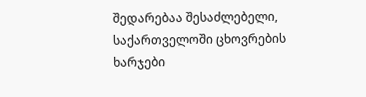შედარებაა შესაძლებელი, საქართველოში ცხოვრების ხარჯები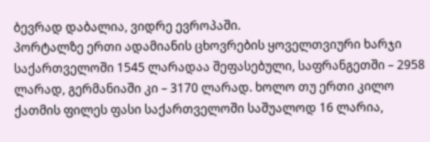ბევრად დაბალია, ვიდრე ევროპაში.
პორტალზე ერთი ადამიანის ცხოვრების ყოველთვიური ხარჯი საქართველოში 1545 ლარადაა შეფასებული, საფრანგეთში – 2958 ლარად, გერმანიაში კი – 3170 ლარად. ხოლო თუ ერთი კილო ქათმის ფილეს ფასი საქართველოში საშუალოდ 16 ლარია,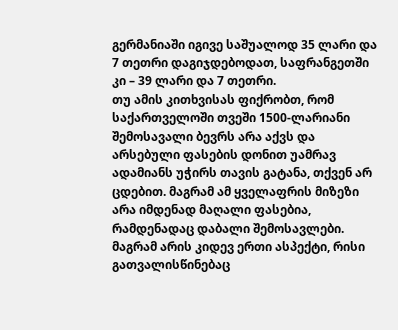გერმანიაში იგივე საშუალოდ 35 ლარი და 7 თეთრი დაგიჯდებოდათ, საფრანგეთში კი – 39 ლარი და 7 თეთრი.
თუ ამის კითხვისას ფიქრობთ, რომ საქართველოში თვეში 1500-ლარიანი შემოსავალი ბევრს არა აქვს და არსებული ფასების დონით უამრავ ადამიანს უჭირს თავის გატანა, თქვენ არ ცდებით. მაგრამ ამ ყველაფრის მიზეზი არა იმდენად მაღალი ფასებია, რამდენადაც დაბალი შემოსავლები.
მაგრამ არის კიდევ ერთი ასპექტი, რისი გათვალისწინებაც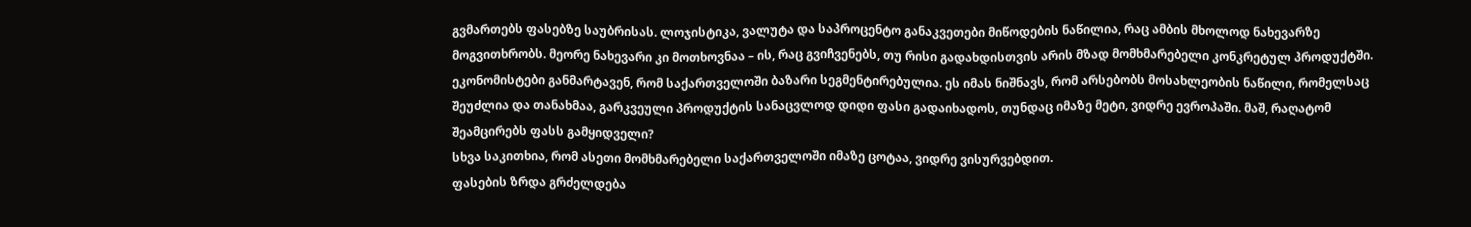გვმართებს ფასებზე საუბრისას. ლოჯისტიკა, ვალუტა და საპროცენტო განაკვეთები მიწოდების ნაწილია, რაც ამბის მხოლოდ ნახევარზე მოგვითხრობს. მეორე ნახევარი კი მოთხოვნაა – ის, რაც გვიჩვენებს, თუ რისი გადახდისთვის არის მზად მომხმარებელი კონკრეტულ პროდუქტში.
ეკონომისტები განმარტავენ, რომ საქართველოში ბაზარი სეგმენტირებულია. ეს იმას ნიშნავს, რომ არსებობს მოსახლეობის ნაწილი, რომელსაც შეუძლია და თანახმაა, გარკვეული პროდუქტის სანაცვლოდ დიდი ფასი გადაიხადოს, თუნდაც იმაზე მეტი, ვიდრე ევროპაში. მაშ, რაღატომ შეამცირებს ფასს გამყიდველი?
სხვა საკითხია, რომ ასეთი მომხმარებელი საქართველოში იმაზე ცოტაა, ვიდრე ვისურვებდით.
ფასების ზრდა გრძელდება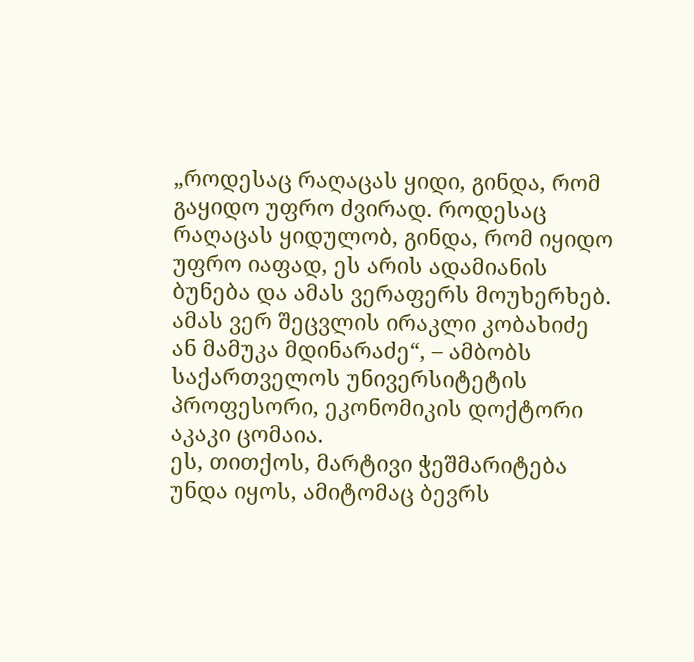„როდესაც რაღაცას ყიდი, გინდა, რომ გაყიდო უფრო ძვირად. როდესაც რაღაცას ყიდულობ, გინდა, რომ იყიდო უფრო იაფად, ეს არის ადამიანის ბუნება და ამას ვერაფერს მოუხერხებ. ამას ვერ შეცვლის ირაკლი კობახიძე ან მამუკა მდინარაძე“, – ამბობს საქართველოს უნივერსიტეტის პროფესორი, ეკონომიკის დოქტორი აკაკი ცომაია.
ეს, თითქოს, მარტივი ჭეშმარიტება უნდა იყოს, ამიტომაც ბევრს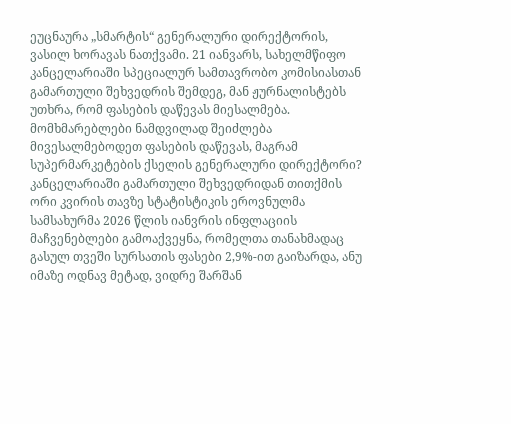ეუცნაურა „სმარტის“ გენერალური დირექტორის, ვასილ ხორავას ნათქვამი. 21 იანვარს, სახელმწიფო კანცელარიაში სპეციალურ სამთავრობო კომისიასთან გამართული შეხვედრის შემდეგ, მან ჟურნალისტებს უთხრა, რომ ფასების დაწევას მიესალმება.
მომხმარებლები ნამდვილად შეიძლება მივესალმებოდეთ ფასების დაწევას, მაგრამ სუპერმარკეტების ქსელის გენერალური დირექტორი?
კანცელარიაში გამართული შეხვედრიდან თითქმის ორი კვირის თავზე სტატისტიკის ეროვნულმა სამსახურმა 2026 წლის იანვრის ინფლაციის მაჩვენებლები გამოაქვეყნა, რომელთა თანახმადაც გასულ თვეში სურსათის ფასები 2,9%-ით გაიზარდა, ანუ იმაზე ოდნავ მეტად, ვიდრე შარშან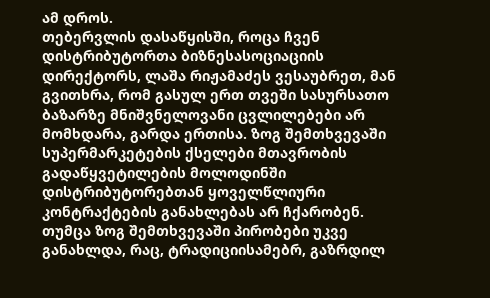ამ დროს.
თებერვლის დასაწყისში, როცა ჩვენ დისტრიბუტორთა ბიზნესასოციაციის დირექტორს, ლაშა რიჟამაძეს ვესაუბრეთ, მან გვითხრა, რომ გასულ ერთ თვეში სასურსათო ბაზარზე მნიშვნელოვანი ცვლილებები არ მომხდარა, გარდა ერთისა. ზოგ შემთხვევაში სუპერმარკეტების ქსელები მთავრობის გადაწყვეტილების მოლოდინში დისტრიბუტორებთან ყოველწლიური კონტრაქტების განახლებას არ ჩქარობენ. თუმცა ზოგ შემთხვევაში პირობები უკვე განახლდა, რაც, ტრადიციისამებრ, გაზრდილ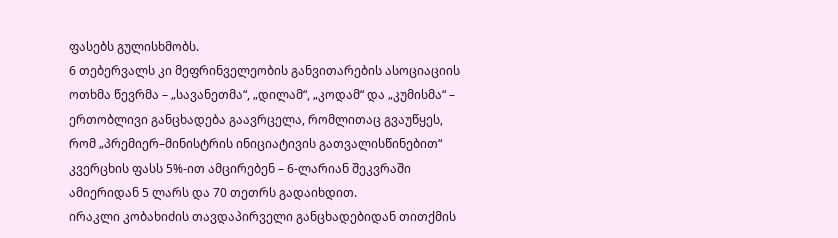ფასებს გულისხმობს.
6 თებერვალს კი მეფრინველეობის განვითარების ასოციაციის ოთხმა წევრმა – „სავანეთმა“, „დილამ“, „კოდამ“ და „კუმისმა“ – ერთობლივი განცხადება გაავრცელა, რომლითაც გვაუწყეს, რომ „პრემიერ–მინისტრის ინიციატივის გათვალისწინებით“ კვერცხის ფასს 5%-ით ამცირებენ – 6-ლარიან შეკვრაში ამიერიდან 5 ლარს და 70 თეთრს გადაიხდით.
ირაკლი კობახიძის თავდაპირველი განცხადებიდან თითქმის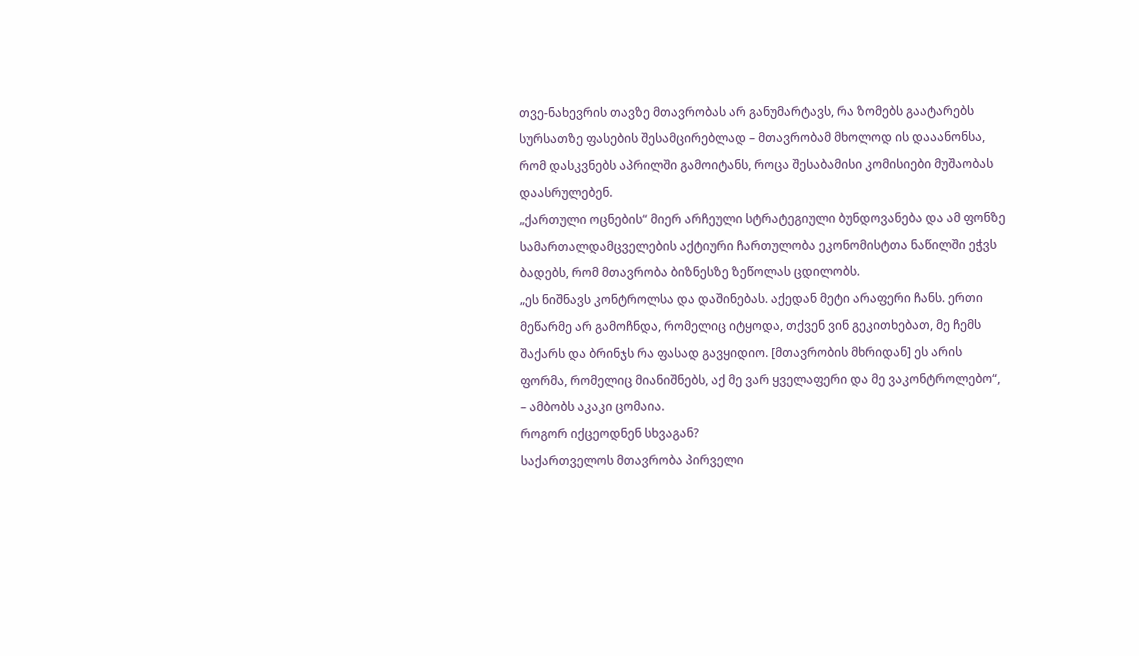თვე-ნახევრის თავზე მთავრობას არ განუმარტავს, რა ზომებს გაატარებს სურსათზე ფასების შესამცირებლად – მთავრობამ მხოლოდ ის დააანონსა, რომ დასკვნებს აპრილში გამოიტანს, როცა შესაბამისი კომისიები მუშაობას დაასრულებენ.
„ქართული ოცნების“ მიერ არჩეული სტრატეგიული ბუნდოვანება და ამ ფონზე სამართალდამცველების აქტიური ჩართულობა ეკონომისტთა ნაწილში ეჭვს ბადებს, რომ მთავრობა ბიზნესზე ზეწოლას ცდილობს.
„ეს ნიშნავს კონტროლსა და დაშინებას. აქედან მეტი არაფერი ჩანს. ერთი მეწარმე არ გამოჩნდა, რომელიც იტყოდა, თქვენ ვინ გეკითხებათ, მე ჩემს შაქარს და ბრინჯს რა ფასად გავყიდიო. [მთავრობის მხრიდან] ეს არის ფორმა, რომელიც მიანიშნებს, აქ მე ვარ ყველაფერი და მე ვაკონტროლებო“, – ამბობს აკაკი ცომაია.
როგორ იქცეოდნენ სხვაგან?
საქართველოს მთავრობა პირველი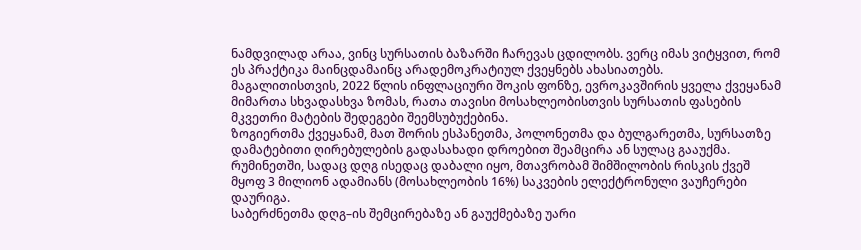ნამდვილად არაა, ვინც სურსათის ბაზარში ჩარევას ცდილობს. ვერც იმას ვიტყვით, რომ ეს პრაქტიკა მაინცდამაინც არადემოკრატიულ ქვეყნებს ახასიათებს.
მაგალითისთვის, 2022 წლის ინფლაციური შოკის ფონზე, ევროკავშირის ყველა ქვეყანამ მიმართა სხვადასხვა ზომას, რათა თავისი მოსახლეობისთვის სურსათის ფასების მკვეთრი მატების შედეგები შეემსუბუქებინა.
ზოგიერთმა ქვეყანამ, მათ შორის ესპანეთმა, პოლონეთმა და ბულგარეთმა, სურსათზე დამატებითი ღირებულების გადასახადი დროებით შეამცირა ან სულაც გააუქმა.
რუმინეთში, სადაც დღგ ისედაც დაბალი იყო, მთავრობამ შიმშილობის რისკის ქვეშ მყოფ 3 მილიონ ადამიანს (მოსახლეობის 16%) საკვების ელექტრონული ვაუჩერები დაურიგა.
საბერძნეთმა დღგ–ის შემცირებაზე ან გაუქმებაზე უარი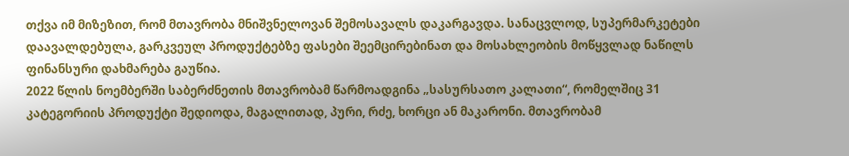თქვა იმ მიზეზით, რომ მთავრობა მნიშვნელოვან შემოსავალს დაკარგავდა. სანაცვლოდ, სუპერმარკეტები დაავალდებულა, გარკვეულ პროდუქტებზე ფასები შეემცირებინათ და მოსახლეობის მოწყვლად ნაწილს ფინანსური დახმარება გაუწია.
2022 წლის ნოემბერში საბერძნეთის მთავრობამ წარმოადგინა „სასურსათო კალათი“, რომელშიც 31 კატეგორიის პროდუქტი შედიოდა, მაგალითად, პური, რძე, ხორცი ან მაკარონი. მთავრობამ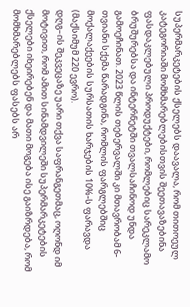სუპერმარკეტების ქსელებს დაავალა, რომ თითოეულ კატეგორიაში მომხმარებლებისთვის შეეთავაზებინა ფასდაკლებული პროდუქტები, რომლებიც სარეკლამო ბრუშურებსა და ინტერნეტში თვალსაჩინოდ უნდა გამოეჩინათ. 2023 წლის თებერვალში კი მთავრობამ 6-თვიანი სქემა წარადგინა, რომლის ფარგლებშიც მოქალაქეების სურსათის ხარჯების 10%-ს ფარავდა (მაქსიმუმ 220 ევრო).
დღგ–ის შეკვეცაზე უარი თქვა საფრანგეთმაც, ოღონდ იმ მოტივით, რომ ამით სინამდვილეში სუპერმარკეტების ქსელები იხეირებენ და მათი მოგება ისე გაიზრდება, რომ მომხმარებლებს ფასებს არ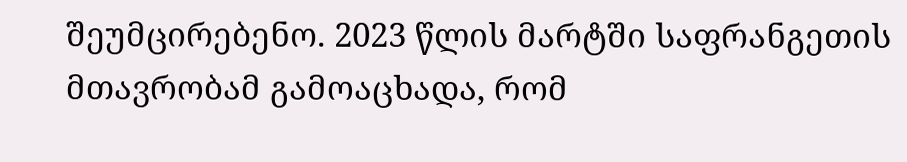შეუმცირებენო. 2023 წლის მარტში საფრანგეთის მთავრობამ გამოაცხადა, რომ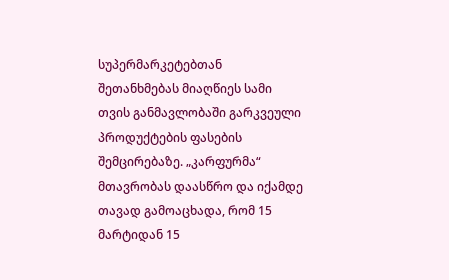სუპერმარკეტებთან შეთანხმებას მიაღწიეს სამი თვის განმავლობაში გარკვეული პროდუქტების ფასების შემცირებაზე. „კარფურმა“ მთავრობას დაასწრო და იქამდე თავად გამოაცხადა, რომ 15 მარტიდან 15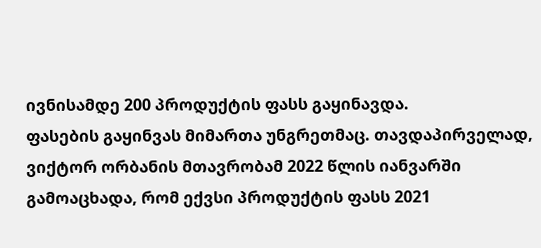ივნისამდე 200 პროდუქტის ფასს გაყინავდა.
ფასების გაყინვას მიმართა უნგრეთმაც. თავდაპირველად, ვიქტორ ორბანის მთავრობამ 2022 წლის იანვარში გამოაცხადა, რომ ექვსი პროდუქტის ფასს 2021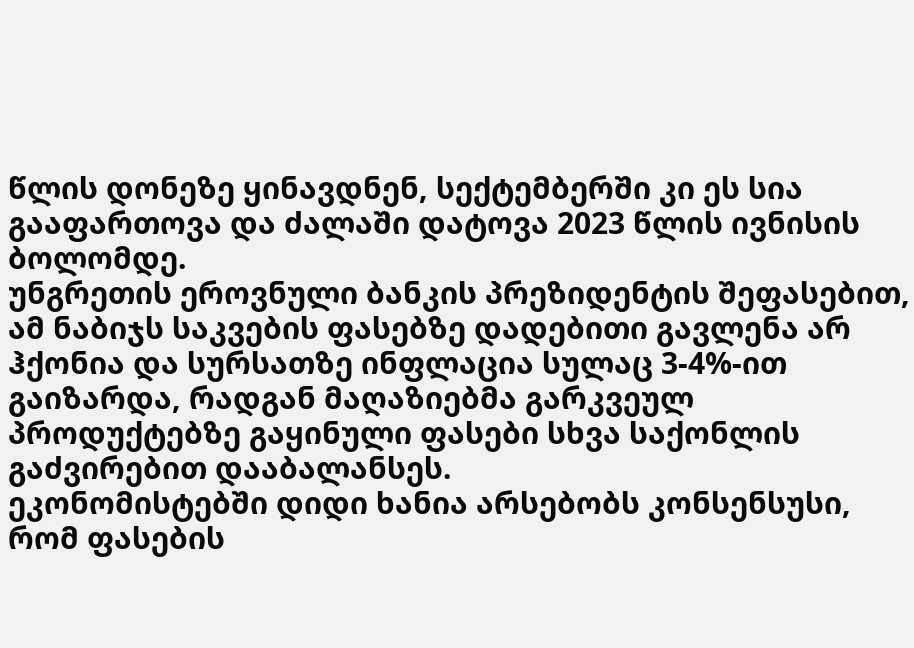წლის დონეზე ყინავდნენ, სექტემბერში კი ეს სია გააფართოვა და ძალაში დატოვა 2023 წლის ივნისის ბოლომდე.
უნგრეთის ეროვნული ბანკის პრეზიდენტის შეფასებით, ამ ნაბიჯს საკვების ფასებზე დადებითი გავლენა არ ჰქონია და სურსათზე ინფლაცია სულაც 3-4%-ით გაიზარდა, რადგან მაღაზიებმა გარკვეულ პროდუქტებზე გაყინული ფასები სხვა საქონლის გაძვირებით დააბალანსეს.
ეკონომისტებში დიდი ხანია არსებობს კონსენსუსი, რომ ფასების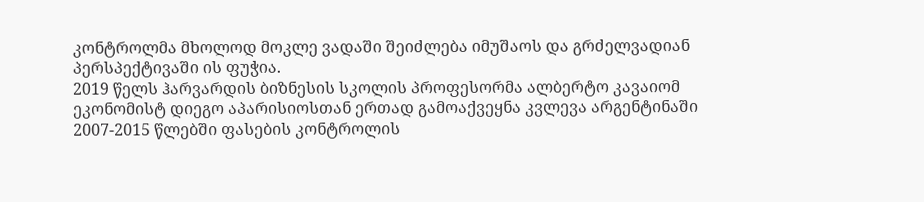კონტროლმა მხოლოდ მოკლე ვადაში შეიძლება იმუშაოს და გრძელვადიან პერსპექტივაში ის ფუჭია.
2019 წელს ჰარვარდის ბიზნესის სკოლის პროფესორმა ალბერტო კავაიომ ეკონომისტ დიეგო აპარისიოსთან ერთად გამოაქვეყნა კვლევა არგენტინაში 2007-2015 წლებში ფასების კონტროლის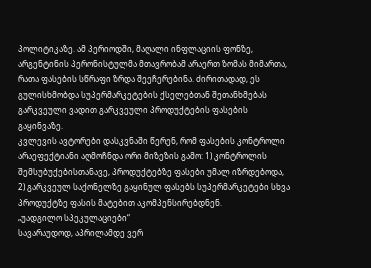პოლიტიკაზე. ამ პერიოდში, მაღალი ინფლაციის ფონზე, არგენტინის პერონისტულმა მთავრობამ არაერთ ზომას მიმართა, რათა ფასების სწრაფი ზრდა შეეჩერებინა. ძირითადად, ეს გულისხმობდა სუპერმარკეტების ქსელებთან შეთანხმებას გარკვეული ვადით გარკვეული პროდუქტების ფასების გაყინვაზე.
კვლევის ავტორები დასკვნაში წერენ, რომ ფასების კონტროლი არაეფექტიანი აღმოჩნდა ორი მიზეზის გამო: 1) კონტროლის შემსუბუქებისთანავე, პროდუქტებზე ფასები უმალ იზრდებოდა, 2) გარკვეულ საქონელზე გაყინულ ფასებს სუპერმარკეტები სხვა პროდუქტზე ფასის მატებით აკომპენსირებდნენ.
„უადგილო სპეკულაციები“
სავარაუდოდ, აპრილამდე ვერ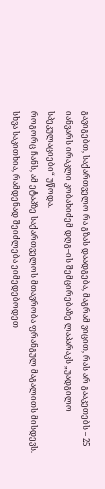გავიგებთ, საქართველო რა გზას დაადგება, მაგრამ ვიცით, რას არ გააკეთებს – 25 იანვარს ირაკლი კობახიძემ დღგ–ის შემცირებაზე ლაპარაკს „უადგილო სპეკულაციები“ უწოდა.
როგორც ჩანს, ამ ეტაპზე საქართველოს მთავრობა ფრანგულ მაგალითს მისდევს. სხვა საკითხია, რამდენად შეიძლება ეიმედებოდეთ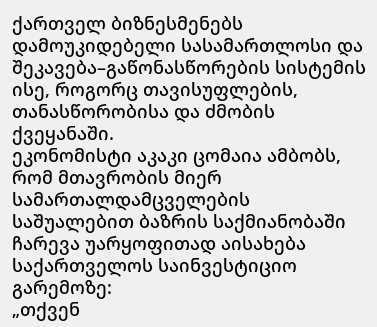ქართველ ბიზნესმენებს დამოუკიდებელი სასამართლოსი და შეკავება–გაწონასწორების სისტემის ისე, როგორც თავისუფლების, თანასწორობისა და ძმობის ქვეყანაში.
ეკონომისტი აკაკი ცომაია ამბობს, რომ მთავრობის მიერ სამართალდამცველების საშუალებით ბაზრის საქმიანობაში ჩარევა უარყოფითად აისახება საქართველოს საინვესტიციო გარემოზე:
„თქვენ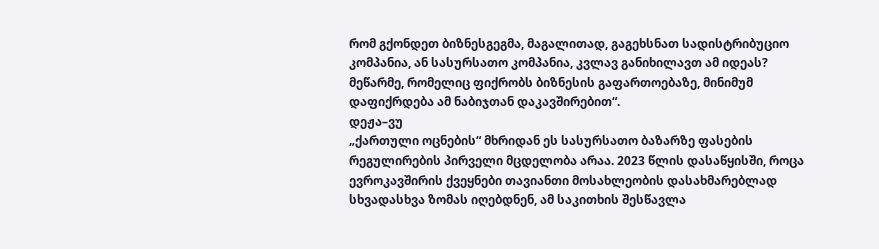რომ გქონდეთ ბიზნესგეგმა, მაგალითად, გაგეხსნათ სადისტრიბუციო კომპანია, ან სასურსათო კომპანია, კვლავ განიხილავთ ამ იდეას? მეწარმე, რომელიც ფიქრობს ბიზნესის გაფართოებაზე, მინიმუმ დაფიქრდება ამ ნაბიჯთან დაკავშირებით“.
დეჟა–ვუ
„ქართული ოცნების“ მხრიდან ეს სასურსათო ბაზარზე ფასების რეგულირების პირველი მცდელობა არაა. 2023 წლის დასაწყისში, როცა ევროკავშირის ქვეყნები თავიანთი მოსახლეობის დასახმარებლად სხვადასხვა ზომას იღებდნენ, ამ საკითხის შესწავლა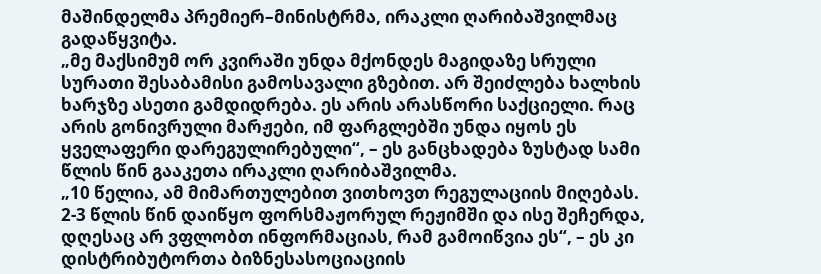მაშინდელმა პრემიერ–მინისტრმა, ირაკლი ღარიბაშვილმაც გადაწყვიტა.
„მე მაქსიმუმ ორ კვირაში უნდა მქონდეს მაგიდაზე სრული სურათი შესაბამისი გამოსავალი გზებით. არ შეიძლება ხალხის ხარჯზე ასეთი გამდიდრება. ეს არის არასწორი საქციელი. რაც არის გონივრული მარჟები, იმ ფარგლებში უნდა იყოს ეს ყველაფერი დარეგულირებული“, – ეს განცხადება ზუსტად სამი წლის წინ გააკეთა ირაკლი ღარიბაშვილმა.
„10 წელია, ამ მიმართულებით ვითხოვთ რეგულაციის მიღებას. 2-3 წლის წინ დაიწყო ფორსმაჟორულ რეჟიმში და ისე შეჩერდა, დღესაც არ ვფლობთ ინფორმაციას, რამ გამოიწვია ეს“, – ეს კი დისტრიბუტორთა ბიზნესასოციაციის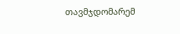თავმჯდომარემ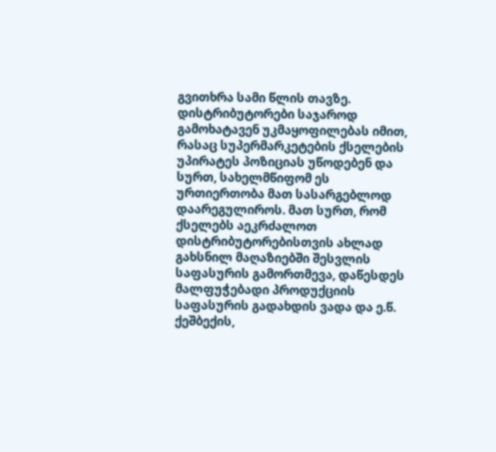გვითხრა სამი წლის თავზე.
დისტრიბუტორები საჯაროდ გამოხატავენ უკმაყოფილებას იმით, რასაც სუპერმარკეტების ქსელების უპირატეს პოზიციას უწოდებენ და სურთ, სახელმწიფომ ეს ურთიერთობა მათ სასარგებლოდ დაარეგულიროს. მათ სურთ, რომ ქსელებს აეკრძალოთ დისტრიბუტორებისთვის ახლად გახსნილ მაღაზიებში შესვლის საფასურის გამორთმევა, დაწესდეს მალფუჭებადი პროდუქციის საფასურის გადახდის ვადა და ე.წ. ქეშბექის,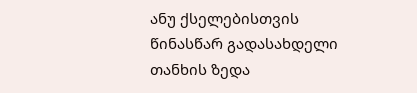ანუ ქსელებისთვის წინასწარ გადასახდელი თანხის ზედა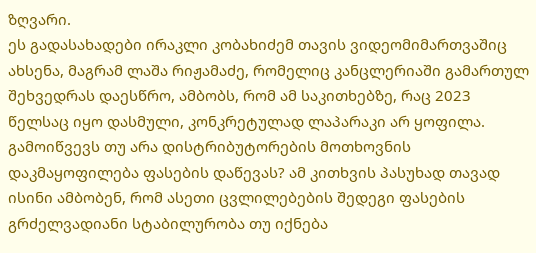ზღვარი.
ეს გადასახადები ირაკლი კობახიძემ თავის ვიდეომიმართვაშიც ახსენა, მაგრამ ლაშა რიჟამაძე, რომელიც კანცლერიაში გამართულ შეხვედრას დაესწრო, ამბობს, რომ ამ საკითხებზე, რაც 2023 წელსაც იყო დასმული, კონკრეტულად ლაპარაკი არ ყოფილა.
გამოიწვევს თუ არა დისტრიბუტორების მოთხოვნის დაკმაყოფილება ფასების დაწევას? ამ კითხვის პასუხად თავად ისინი ამბობენ, რომ ასეთი ცვლილებების შედეგი ფასების გრძელვადიანი სტაბილურობა თუ იქნება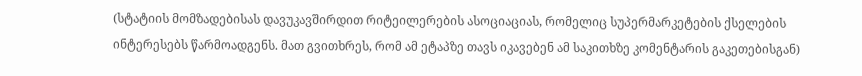(სტატიის მომზადებისას დავუკავშირდით რიტეილერების ასოციაციას, რომელიც სუპერმარკეტების ქსელების ინტერესებს წარმოადგენს. მათ გვითხრეს, რომ ამ ეტაპზე თავს იკავებენ ამ საკითხზე კომენტარის გაკეთებისგან)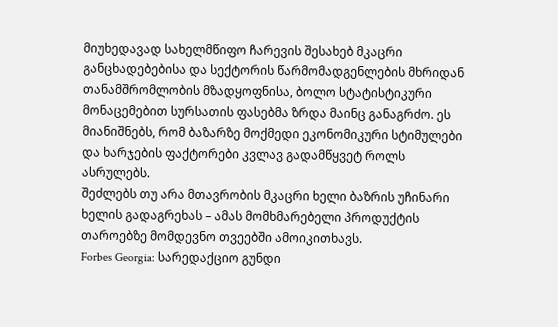მიუხედავად სახელმწიფო ჩარევის შესახებ მკაცრი განცხადებებისა და სექტორის წარმომადგენლების მხრიდან თანამშრომლობის მზადყოფნისა, ბოლო სტატისტიკური მონაცემებით სურსათის ფასებმა ზრდა მაინც განაგრძო. ეს მიანიშნებს, რომ ბაზარზე მოქმედი ეკონომიკური სტიმულები და ხარჯების ფაქტორები კვლავ გადამწყვეტ როლს ასრულებს.
შეძლებს თუ არა მთავრობის მკაცრი ხელი ბაზრის უჩინარი ხელის გადაგრეხას – ამას მომხმარებელი პროდუქტის თაროებზე მომდევნო თვეებში ამოიკითხავს.
Forbes Georgia: სარედაქციო გუნდი